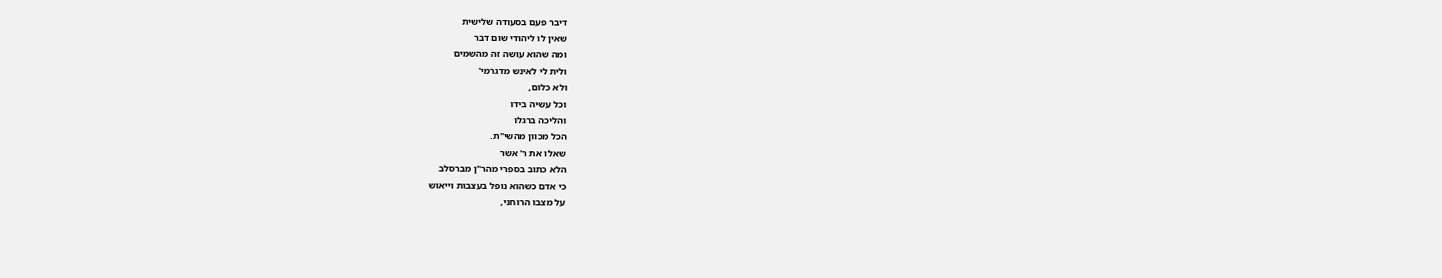דיבר פעם בסעודה שלישית
שאין לו ליהודי שום דבר
ומה שהוא עושה זה מהשמים
ולית לי לאינש מדגרמי'
ולא כלום,
וכל עשיה בידו
והליכה ברגלו
הכל מכוון מהשי"ת.
שאלו את ר' אשר
הלא כתוב בספרי מהר"ן מברסלב
כי אדם כשהוא נופל בעצבות וייאוש
על מצבו הרוחני,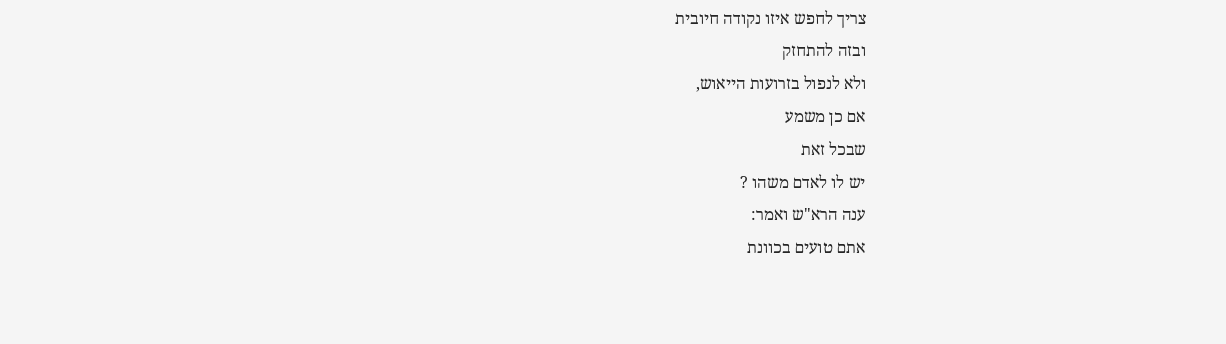צריך לחפש איזו נקודה חיובית
ובזה להתחזק
ולא לנפול בזרועות הייאוש,
אם כן משמע
שבכל זאת
יש לו לאדם משהו ?
ענה הרא"ש ואמר:
אתם טועים בכוונת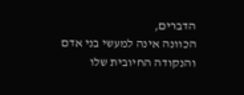הדברים,
הכוונה אינה למעשי בני אדם
והנקודה החיובית שלו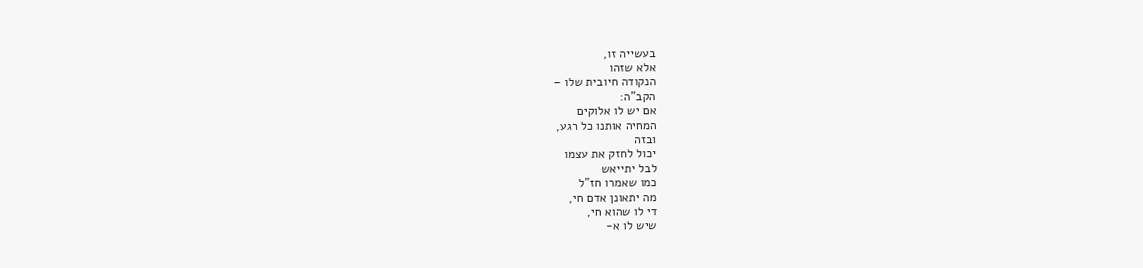בעשייה זו,
אלא שזהו
הנקודה חיובית שלו –
הקב"ה:
אם יש לו אלוקים
המחיה אותנו כל רגע,
ובזה
יכול לחזק את עצמו
לבל יתייאש
כמו שאמרו חז"ל
מה יתאונן אדם חי,
די לו שהוא חי,
שיש לו א-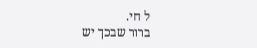ל חי.
ברור שבכך יש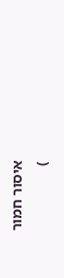איסור חמור
)